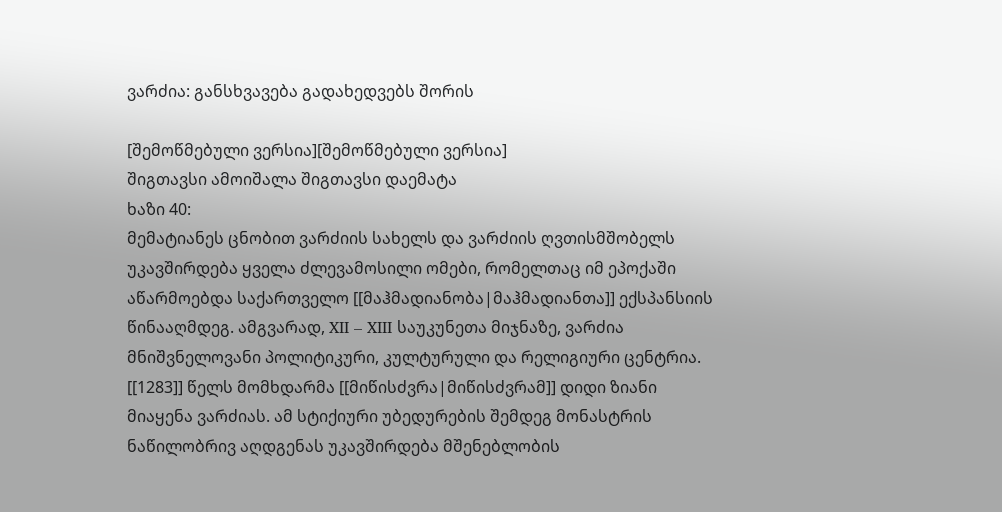ვარძია: განსხვავება გადახედვებს შორის

[შემოწმებული ვერსია][შემოწმებული ვერსია]
შიგთავსი ამოიშალა შიგთავსი დაემატა
ხაზი 40:
მემატიანეს ცნობით ვარძიის სახელს და ვარძიის ღვთისმშობელს უკავშირდება ყველა ძლევამოსილი ომები, რომელთაც იმ ეპოქაში აწარმოებდა საქართველო [[მაჰმადიანობა|მაჰმადიანთა]] ექსპანსიის წინააღმდეგ. ამგვარად, XII – XIII საუკუნეთა მიჯნაზე, ვარძია მნიშვნელოვანი პოლიტიკური, კულტურული და რელიგიური ცენტრია. [[1283]] წელს მომხდარმა [[მიწისძვრა|მიწისძვრამ]] დიდი ზიანი მიაყენა ვარძიას. ამ სტიქიური უბედურების შემდეგ მონასტრის ნაწილობრივ აღდგენას უკავშირდება მშენებლობის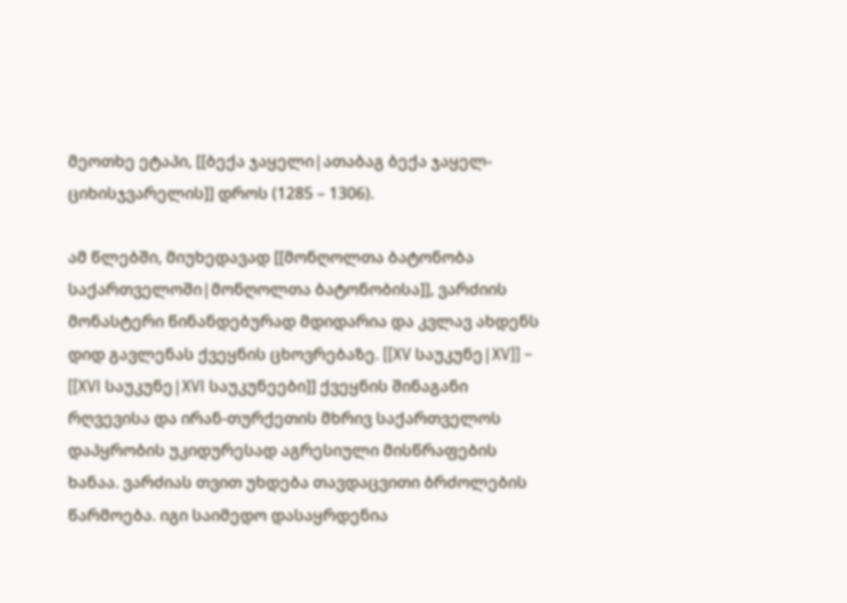მეოთხე ეტაპი, [[ბექა ჯაყელი|ათაბაგ ბექა ჯაყელ-ციხისჯვარელის]] დროს (1285 – 1306).

ამ წლებში, მიუხედავად [[მონღოლთა ბატონობა საქართველოში|მონღოლთა ბატონობისა]], ვარძიის მონასტერი წინანდებურად მდიდარია და კვლავ ახდენს დიდ გავლენას ქვეყნის ცხოვრებაზე. [[XV საუკუნე|XV]] – [[XVI საუკუნე|XVI საუკუნეები]] ქვეყნის შინაგანი რღვევისა და ირან-თურქეთის მხრივ საქართველოს დაპყრობის უკიდურესად აგრესიული მისწრაფების ხანაა. ვარძიას თვით უხდება თავდაცვითი ბრძოლების წარმოება. იგი საიმედო დასაყრდენია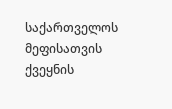საქართველოს მეფისათვის ქვეყნის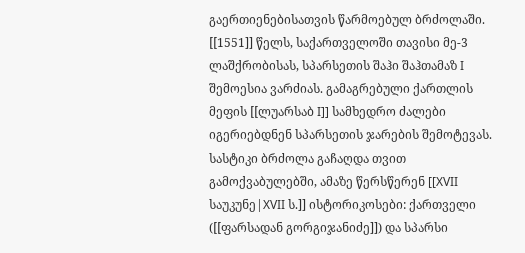გაერთიენებისათვის წარმოებულ ბრძოლაში. [[1551]] წელს, საქართველოში თავისი მე-3 ლაშქრობისას, სპარსეთის შაჰი შაჰთამაზ I შემოესია ვარძიას. გამაგრებული ქართლის მეფის [[ლუარსაბ I]] სამხედრო ძალები იგერიებდნენ სპარსეთის ჯარების შემოტევას. სასტიკი ბრძოლა გაჩაღდა თვით გამოქვაბულებში, ამაზე წერსწერენ [[XVII საუკუნე|XVII ს.]] ისტორიკოსები: ქართველი ([[ფარსადან გორგიჯანიძე]]) და სპარსი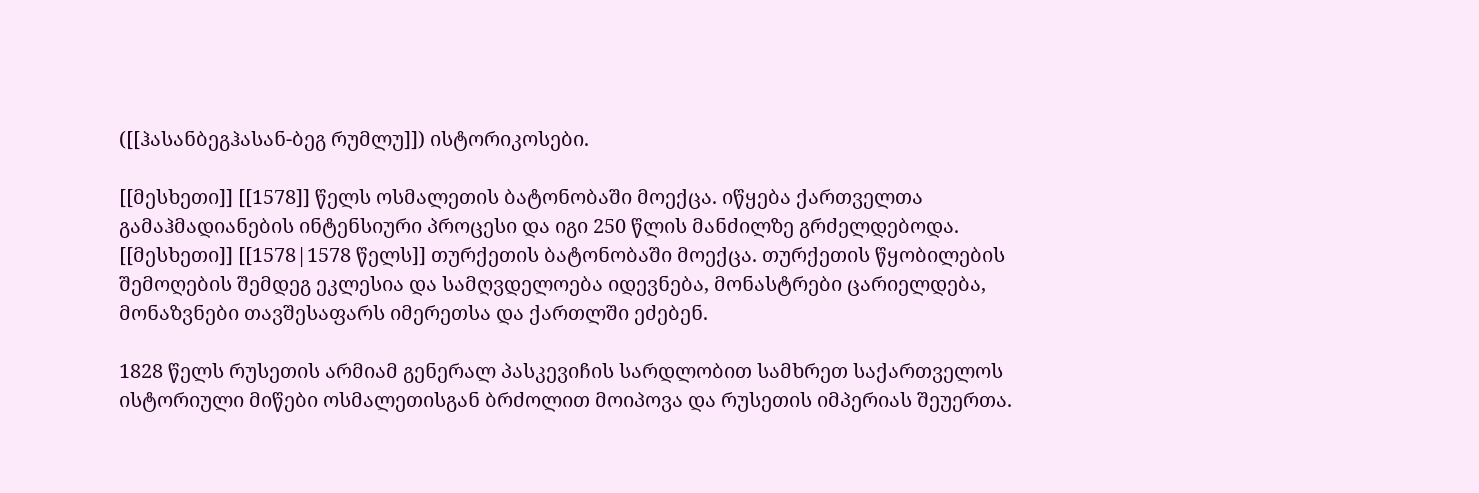([[ჰასანბეგჰასან-ბეგ რუმლუ]]) ისტორიკოსები.

[[მესხეთი]] [[1578]] წელს ოსმალეთის ბატონობაში მოექცა. იწყება ქართველთა გამაჰმადიანების ინტენსიური პროცესი და იგი 250 წლის მანძილზე გრძელდებოდა.
[[მესხეთი]] [[1578|1578 წელს]] თურქეთის ბატონობაში მოექცა. თურქეთის წყობილების შემოღების შემდეგ ეკლესია და სამღვდელოება იდევნება, მონასტრები ცარიელდება, მონაზვნები თავშესაფარს იმერეთსა და ქართლში ეძებენ.

1828 წელს რუსეთის არმიამ გენერალ პასკევიჩის სარდლობით სამხრეთ საქართველოს ისტორიული მიწები ოსმალეთისგან ბრძოლით მოიპოვა და რუსეთის იმპერიას შეუერთა.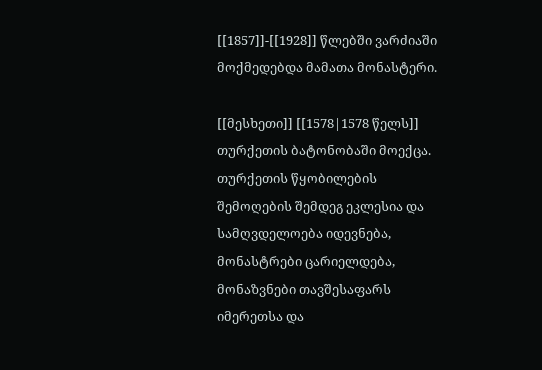[[1857]]-[[1928]] წლებში ვარძიაში მოქმედებდა მამათა მონასტერი.

[[მესხეთი]] [[1578|1578 წელს]] თურქეთის ბატონობაში მოექცა. თურქეთის წყობილების შემოღების შემდეგ ეკლესია და სამღვდელოება იდევნება, მონასტრები ცარიელდება, მონაზვნები თავშესაფარს იმერეთსა და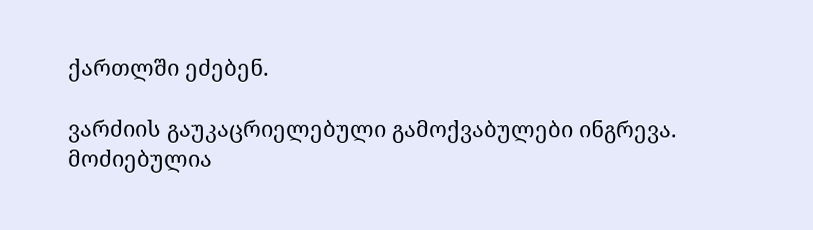ქართლში ეძებენ.

ვარძიის გაუკაცრიელებული გამოქვაბულები ინგრევა.
მოძიებულია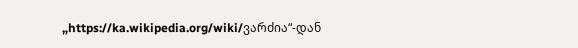„https://ka.wikipedia.org/wiki/ვარძია“-დან